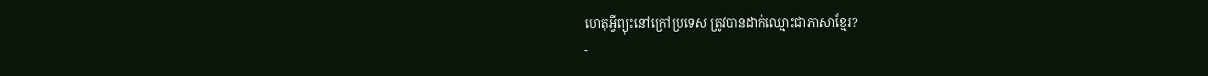ហេតុអ្វីព្យុះនៅក្រៅប្រទេស ត្រូវបានដាក់ឈ្មោះជាភាសាខ្មែរ?
-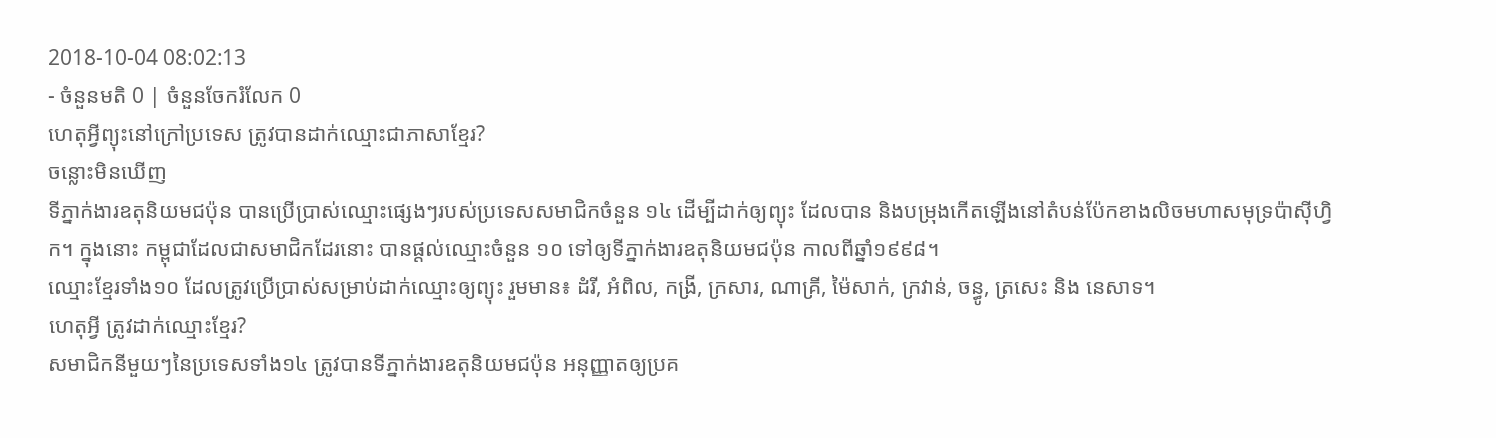2018-10-04 08:02:13
- ចំនួនមតិ 0 | ចំនួនចែករំលែក 0
ហេតុអ្វីព្យុះនៅក្រៅប្រទេស ត្រូវបានដាក់ឈ្មោះជាភាសាខ្មែរ?
ចន្លោះមិនឃើញ
ទីភ្នាក់ងារឧតុនិយមជប៉ុន បានប្រើប្រាស់ឈ្មោះផ្សេងៗរបស់ប្រទេសសមាជិកចំនួន ១៤ ដើម្បីដាក់ឲ្យព្យុះ ដែលបាន និងបម្រុងកើតឡើងនៅតំបន់ប៉ែកខាងលិចមហាសមុទ្រប៉ាស៊ីហ្វិក។ ក្នុងនោះ កម្ពុជាដែលជាសមាជិកដែរនោះ បានផ្ដល់ឈ្មោះចំនួន ១០ ទៅឲ្យទីភ្នាក់ងារឧតុនិយមជប៉ុន កាលពីឆ្នាំ១៩៩៨។
ឈ្មោះខ្មែរទាំង១០ ដែលត្រូវប្រើប្រាស់សម្រាប់ដាក់ឈ្មោះឲ្យព្យុះ រួមមាន៖ ដំរី, អំពិល, កង្រី, ក្រសារ, ណាគ្រី, ម៉ៃសាក់, ក្រវាន់, ចន្ធូ, ត្រសេះ និង នេសាទ។
ហេតុអ្វី ត្រូវដាក់ឈ្មោះខ្មែរ?
សមាជិកនីមួយៗនៃប្រទេសទាំង១៤ ត្រូវបានទីភ្នាក់ងារឧតុនិយមជប៉ុន អនុញ្ញាតឲ្យប្រគ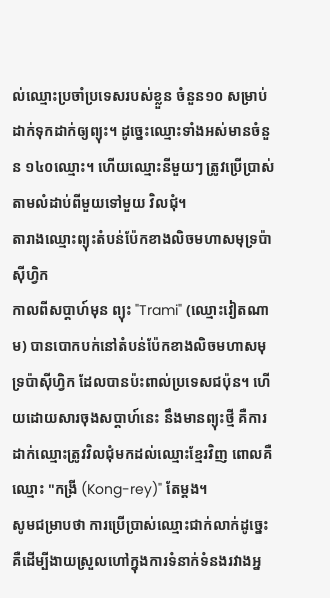ល់ឈ្មោះប្រចាំប្រទេសរបស់ខ្លួន ចំនួន១០ សម្រាប់ដាក់ទុកដាក់ឲ្យព្យុះ។ ដូច្នេះឈ្មោះទាំងអស់មានចំនួន ១៤០ឈ្មោះ។ ហើយឈ្មោះនីមួយៗ ត្រូវប្រើប្រាស់តាមលំដាប់ពីមួយទៅមួយ វិលជុំ។
តារាងឈ្មោះព្យុះតំបន់ប៉ែកខាងលិចមហាសមុទ្រប៉ាស៊ីហ្វិក
កាលពីសប្ដាហ៍មុន ព្យុះ "Trami" (ឈ្មោះវៀតណាម) បានបោកបក់នៅតំបន់ប៉ែកខាងលិចមហាសមុទ្រប៉ាស៊ីហ្វិក ដែលបានប៉ះពាល់ប្រទេសជប៉ុន។ ហើយដោយសារចុងសប្ដាហ៍នេះ នឹងមានព្យុះថ្មី គឺការដាក់ឈ្មោះត្រូវវិលជុំមកដល់ឈ្មោះខ្មែរវិញ ពោលគឺឈ្មោះ "កង្រី (Kong-rey)" តែម្ដង។
សូមជម្រាបថា ការប្រើប្រាស់ឈ្មោះជាក់លាក់ដូច្នេះ គឺដើម្បីងាយស្រួលហៅក្នុងការទំនាក់ទំនងរវាងអ្ន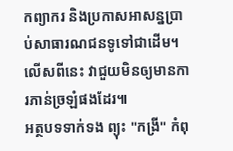កព្យាករ និងប្រកាសអាសន្នប្រាប់សាធារណជនទូទៅជាដើម។ លើសពីនេះ វាជួយមិនឲ្យមានការភាន់ច្រឡំផងដែរ៕
អត្ថបទទាក់ទង ព្យុះ "កង្រី" កំពុ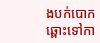ងបក់បោកឆ្ពោះទៅកា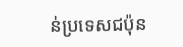ន់ប្រទេសជប៉ុន